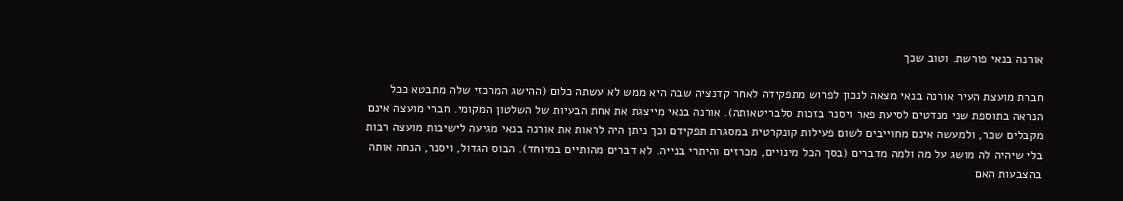אורנה בנאי פורשת. וטוב שכך

חברת מועצת העיר אורנה בנאי מצאה לנכון לפרוש מתפקידה לאחר קדנציה שבה היא ממש לא עשתה כלום (ההישג המרכזי שלה מתבטא ככל הנראה בתוספת שני מנדטים לסיעת פאר ויסנר בזכות סלבריטאותה). אורנה בנאי מייצגת את אחת הבעיות של השלטון המקומי. חברי מועצה אינם מקבלים שכר, ולמעשה אינם מחוייבים לשום פעילות קונקרטית במסגרת תפקידם וכך ניתן היה לראות את אורנה בנאי מגיעה לישיבות מועצה רבות בלי שיהיה לה מושג על מה ולמה מדברים (בסך הכל מינויים, מכרזים והיתרי בנייה. לא דברים מהותיים במיוחד). הבוס הגדול, ויסנר, הנחה אותה בהצבעות האם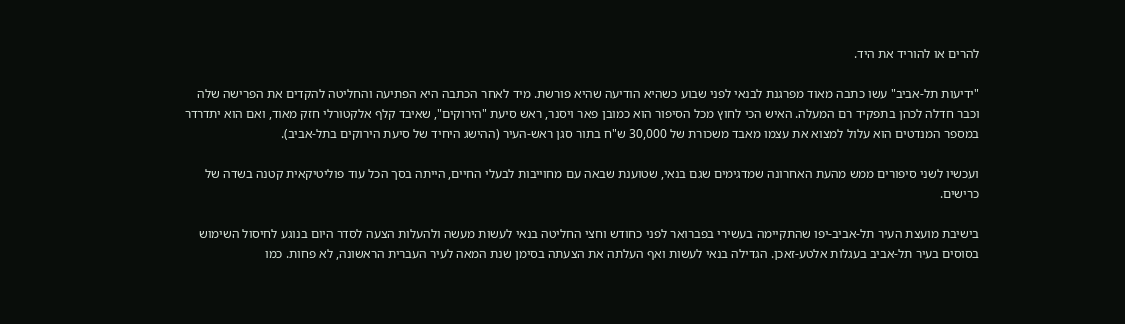להרים או להוריד את היד.

"ידיעות תל-אביב" עשו כתבה מאוד מפרגנת לבנאי לפני שבוע כשהיא הודיעה שהיא פורשת. מיד לאחר הכתבה היא הפתיעה והחליטה להקדים את הפרישה שלה וכבר חדלה לכהן בתפקיד רם המעלה. האיש הכי לחוץ מכל הסיפור הוא כמובן פאר ויסנר, ראש סיעת "הירוקים", שאיבד קלף אלקטורלי חזק מאוד, ואם הוא יתדרדר במספר המנדטים הוא עלול למצוא את עצמו מאבד משכורת של 30,000 ש"ח בתור סגן ראש-העיר (ההישג היחיד של סיעת הירוקים בתל-אביב).

ועכשיו לשני סיפורים ממש מהעת האחרונה שמדגימים שגם בנאי, שטוענת שבאה עם מחוייבות לבעלי החיים, הייתה בסך הכל עוד פוליטיקאית קטנה בשדה של כרישים.

בישיבת מועצת העיר תל-אביב-יפו שהתקיימה בעשירי בפברואר לפני כחודש וחצי החליטה בנאי לעשות מעשה ולהעלות הצעה לסדר היום בנוגע לחיסול השימוש בסוסים בעיר תל-אביב בעגלות אלטע-זאכן. הגדילה בנאי לעשות ואף העלתה את הצעתה בסימן שנת המאה לעיר העברית הראשונה, לא פחות. כמו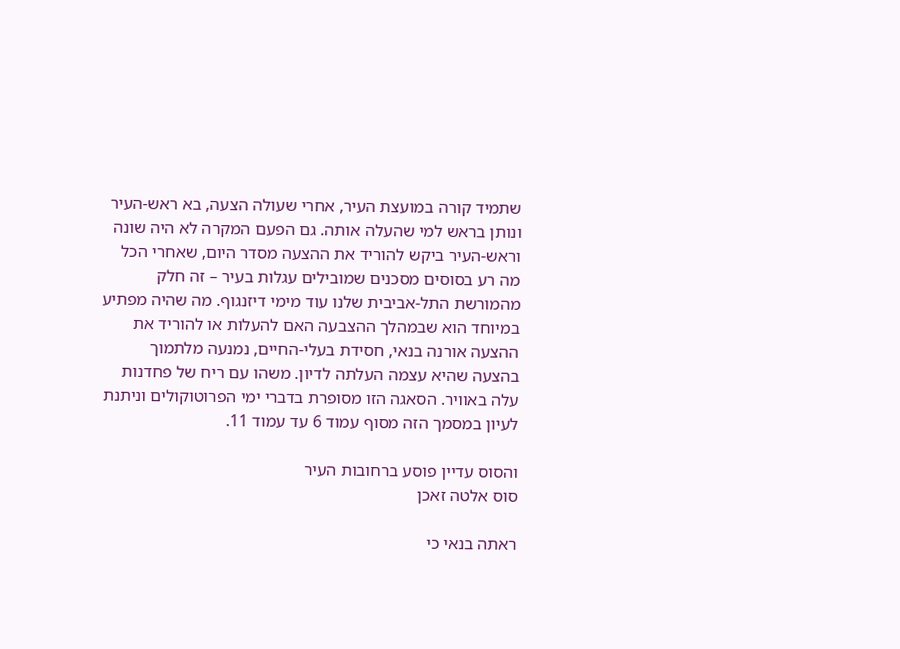שתמיד קורה במועצת העיר, אחרי שעולה הצעה, בא ראש-העיר ונותן בראש למי שהעלה אותה. גם הפעם המקרה לא היה שונה וראש-העיר ביקש להוריד את ההצעה מסדר היום, שאחרי הכל מה רע בסוסים מסכנים שמובילים עגלות בעיר – זה חלק מהמורשת התל-אביבית שלנו עוד מימי דיזנגוף. מה שהיה מפתיע במיוחד הוא שבמהלך ההצבעה האם להעלות או להוריד את ההצעה אורנה בנאי, חסידת בעלי-החיים, נמנעה מלתמוך בהצעה שהיא עצמה העלתה לדיון. משהו עם ריח של פחדנות עלה באוויר. הסאגה הזו מסופרת בדברי ימי הפרוטוקולים וניתנת לעיון במסמך הזה מסוף עמוד 6 עד עמוד 11.

והסוס עדיין פוסע ברחובות העיר
סוס אלטה זאכן

ראתה בנאי כי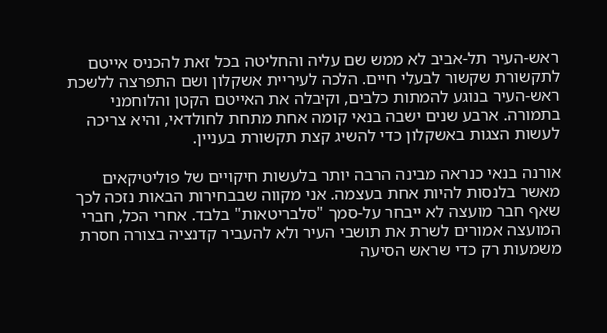ראש-העיר תל-אביב לא ממש שם עליה והחליטה בכל זאת להכניס אייטם לתקשורת שקשור לבעלי חיים. הלכה לעיריית אשקלון ושם התפרצה ללשכת ראש-העיר בנוגע להמתות כלבים, וקיבלה את האייטם הקטן והלוחמני בתמורה. ארבע שנים ישבה בנאי קומה אחת מתחת לחולדאי, והיא צריכה לעשות הצגות באשקלון כדי להשיג קצת תקשורת בעניין.

אורנה בנאי כנראה מבינה הרבה יותר בלעשות חיקויים של פוליטיקאים מאשר בלנסות להיות אחת בעצמה. אני מקווה שבבחירות הבאות נזכה לכך שאף חבר מועצה לא ייבחר על-סמך "סלבריטאות" בלבד. אחרי הכל, חברי המועצה אמורים לשרת את תושבי העיר ולא להעביר קדנציה בצורה חסרת משמעות רק כדי שראש הסיעה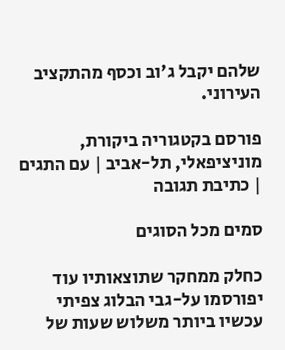שלהם יקבל ג'וב וכסף מהתקציב העירוני.

פורסם בקטגוריה ביקורת, מוניציפאלי, תל-אביב | עם התגים | כתיבת תגובה

סמים מכל הסוגים

כחלק ממחקר שתוצאותיו עוד יפורסמו על-גבי הבלוג צפיתי עכשיו ביותר משלוש שעות של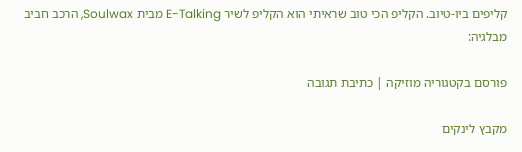קליפים ביו-טיוב. הקליפ הכי טוב שראיתי הוא הקליפ לשיר E-Talking מבית Soulwax, הרכב חביב מבלגיה:

פורסם בקטגוריה מוזיקה | כתיבת תגובה

מקבץ לינקים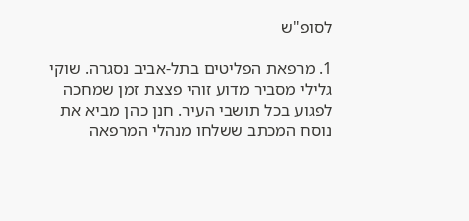לסופ"ש

1. מרפאת הפליטים בתל-אביב נסגרה. שוקי גלילי מסביר מדוע זוהי פצצת זמן שמחכה לפגוע בכל תושבי העיר. חנן כהן מביא את נוסח המכתב ששלחו מנהלי המרפאה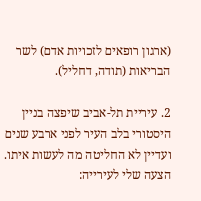(ארגון רופאים לזכויות אדם) לשר הבריאות (תודה, דחליל).

2. עיריית תל-אביב שיפצה בניין היסטורי בלב העיר לפני ארבע שנים ועדיין לא החליטה מה לעשות איתו. הצעה שלי לעירייה: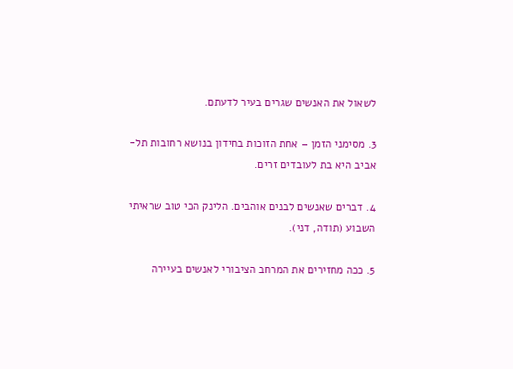לשאול את האנשים שגרים בעיר לדעתם.

3. מסימני הזמן – אחת הזוכות בחידון בנושא רחובות תל-אביב היא בת לעובדים זרים.

4. דברים שאנשים לבנים אוהבים. הלינק הכי טוב שראיתי השבוע (תודה, דני).

5. ככה מחזירים את המרחב הציבורי לאנשים בעיירה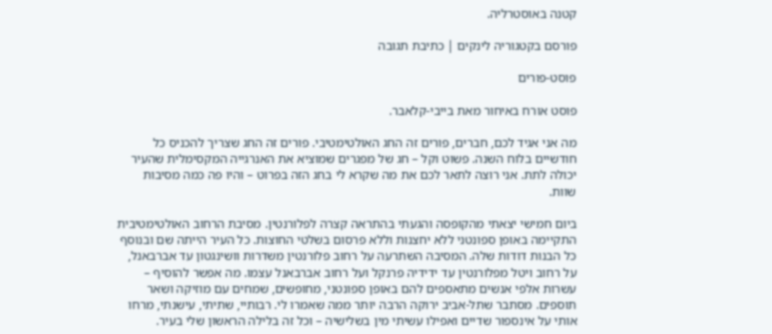קטנה באוסטרליה.

פורסם בקטגוריה לינקים | כתיבת תגובה

פוסט-פורים

פוסט אורח באיחור מאת בייבי-קלאבר.

מה אני אגיד לכם, חברים, פורים זה החג האולטימטיבי. פורים זה החג שצריך להכניס כל חודשיים בלוח השנה. פשוט וקל – חג של מפגרים שמוציא את האנרגייה המקסימלית שהעיר יכולה לתת. אני רוצה לתאר לכם את מה שקרא לי בחג הזה בפרוט – והיו פה כמה מסיבות שוות.

ביום חמישי יצאתי מהקופסה והגעתי בהתראה קצרה לפלורנטין. מסיבת הרחוב האולטימטיבית התקיימה באופן ספונטני ללא יחצנות וללא פרסום בשלטי החוצות. כל העיר הייתה שם ובנוסף כל הבנות דודות שלה. המסיבה השתרעה על רחוב פלורנטין משדרות וושינגטון עד אברבאנל, על רחוב ויטל מפלורנטין עד ידידיה פרנקל ועל רחוב אברבאנל עצמו. מה אפשר להוסיף – עשרות אלפי אנשים מתאספים להם באופן ספונטני, מחופשים, שמחים עם מוזיקה ושאר תוספים. מסתבר שתל-אביב ירוקה הרבה יותר ממה שאמרו לי. רבותיי, שתיתי, עישנתי, מרחו אותי על אינספור שדיים ואפילו עשיתי מין בשלישיה – וכל זה בלילה הראשון שלי בעיר.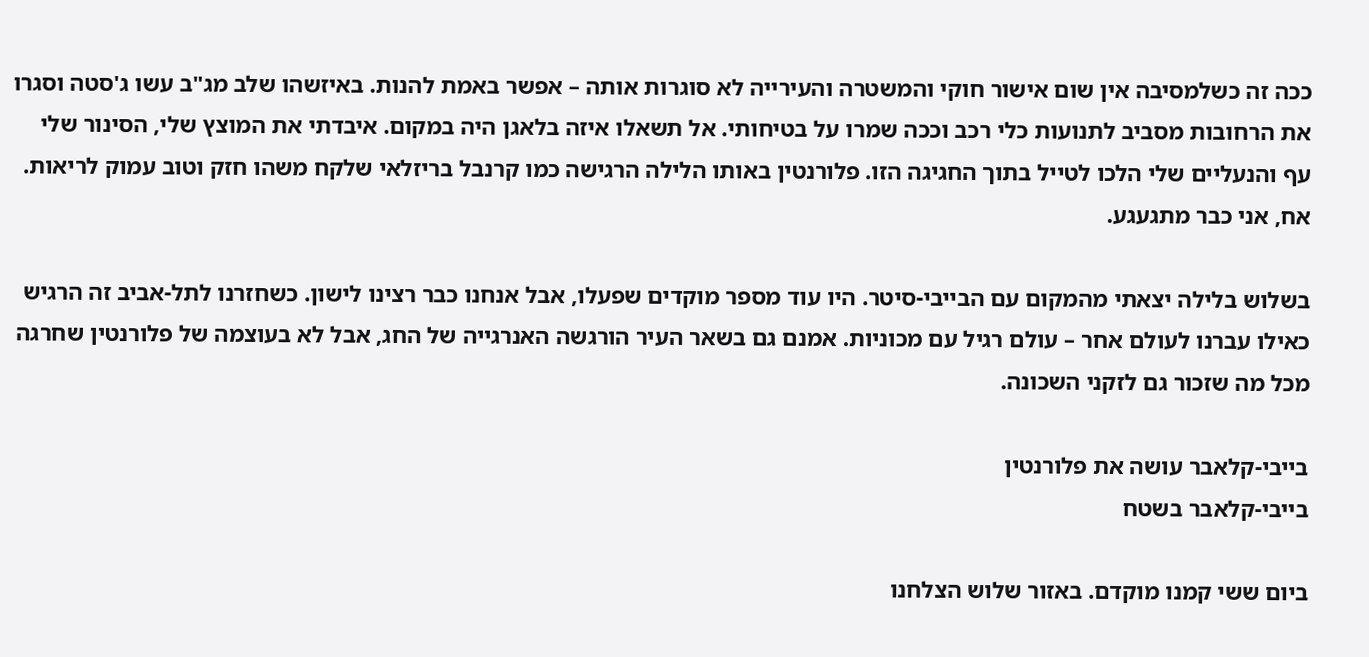ככה זה כשלמסיבה אין שום אישור חוקי והמשטרה והעירייה לא סוגרות אותה – אפשר באמת להנות. באיזשהו שלב מג"ב עשו ג'סטה וסגרו את הרחובות מסביב לתנועות כלי רכב וככה שמרו על בטיחותי. אל תשאלו איזה בלאגן היה במקום. איבדתי את המוצץ שלי, הסינור שלי עף והנעליים שלי הלכו לטייל בתוך החגיגה הזו. פלורנטין באותו הלילה הרגישה כמו קרנבל בריזלאי שלקח משהו חזק וטוב עמוק לריאות. אח, אני כבר מתגעגע.

בשלוש בלילה יצאתי מהמקום עם הבייבי-סיטר. היו עוד מספר מוקדים שפעלו, אבל אנחנו כבר רצינו לישון. כשחזרנו לתל-אביב זה הרגיש כאילו עברנו לעולם אחר – עולם רגיל עם מכוניות. אמנם גם בשאר העיר הורגשה האנרגייה של החג, אבל לא בעוצמה של פלורנטין שחרגה מכל מה שזכור גם לזקני השכונה.

בייבי-קלאבר עושה את פלורנטין
בייבי-קלאבר בשטח

ביום ששי קמנו מוקדם. באזור שלוש הצלחנו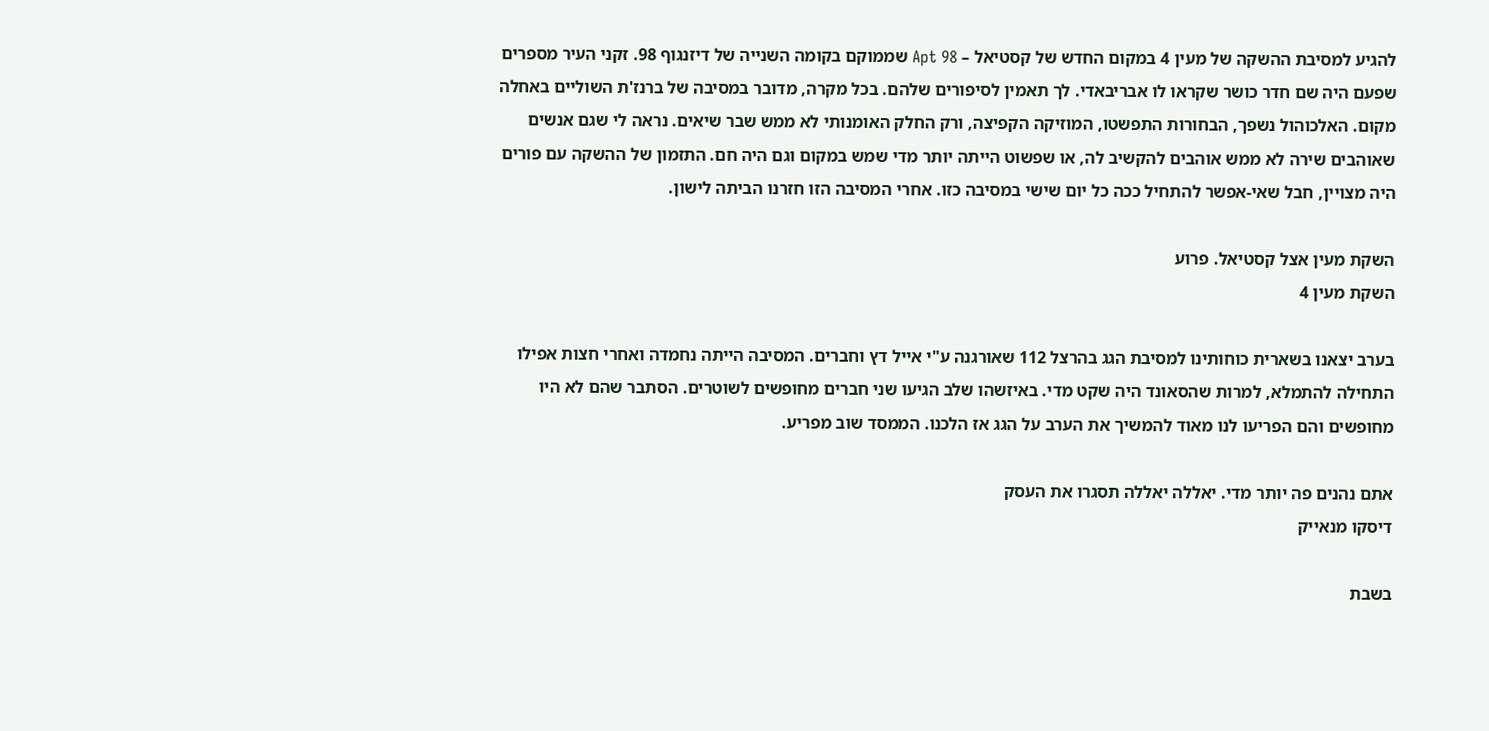להגיע למסיבת ההשקה של מעין 4 במקום החדש של קסטיאל – Apt 98 שממוקם בקומה השנייה של דיזנגוף 98. זקני העיר מספרים שפעם היה שם חדר כושר שקראו לו אבריבאדי. לך תאמין לסיפורים שלהם. בכל מקרה, מדובר במסיבה של ברנז'ת השוליים באחלה מקום. האלכוהול נשפך, הבחורות התפשטו, המוזיקה הקפיצה, ורק החלק האומנותי לא ממש שבר שיאים. נראה לי שגם אנשים שאוהבים שירה לא ממש אוהבים להקשיב לה, או שפשוט הייתה יותר מדי שמש במקום וגם היה חם. התזמון של ההשקה עם פורים היה מצויין, חבל שאי-אפשר להתחיל ככה כל יום שישי במסיבה כזו. אחרי המסיבה הזו חזרנו הביתה לישון.

השקת מעין אצל קסטיאל. פרוע
השקת מעין 4

בערב יצאנו בשארית כוחותינו למסיבת הגג בהרצל 112 שאורגנה ע"י אייל דץ וחברים. המסיבה הייתה נחמדה ואחרי חצות אפילו התחילה להתמלא, למרות שהסאונד היה שקט מדי. באיזשהו שלב הגיעו שני חברים מחופשים לשוטרים. הסתבר שהם לא היו מחופשים והם הפריעו לנו מאוד להמשיך את הערב על הגג אז הלכנו. הממסד שוב מפריע.

אתם נהנים פה יותר מדי. יאללה יאללה תסגרו את העסק
דיסקו מנאייק

בשבת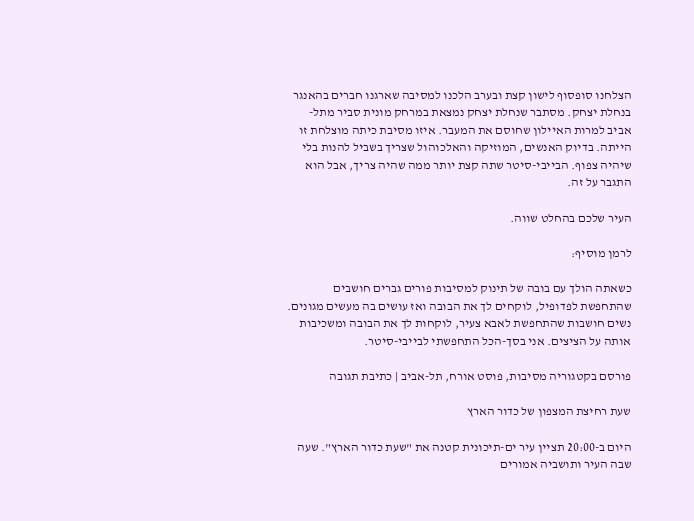הצלחנו סופסוף לישון קצת ובערב הלכנו למסיבה שארגנו חברים בהאנגר בנחלת יצחק. מסתבר שנחלת יצחק נמצאת במרחק מונית סביר מתל-אביב למרות האיילון שחוסם את המעבר. איזו מסיבת כיתה מוצלחת זו הייתה. בדיוק האנשים, המוזיקה והאלכוהול שצריך בשביל להנות בלי שיהיה צפוף. הבייבי-סיטר שתה קצת יותר ממה שהיה צריך, אבל הוא התגבר על זה.

העיר שלכם בהחלט שווה.

לרמן מוסיף:

כשאתה הולך עם בובה של תינוק למסיבות פורים גברים חושבים שהתחפשת לפדופיל, לוקחים לך את הבובה ואז עושים בה מעשים מגונים. נשים חושבות שהתחפשת לאבא צעיר, לוקחות לך את הבובה ומשכיבות אותה על הציצים. אני בסך-הכל התחפשתי לבייבי-סיטר.

פורסם בקטגוריה מסיבות, פוסט אורח, תל-אביב | כתיבת תגובה

שעת רחיצת המצפון של כדור הארץ

היום ב-20:00 תציין עיר ים-תיכונית קטנה את "שעת כדור הארץ". שעה שבה העיר ותושביה אמורים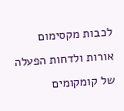לכבות מקסימום אורות ולדחות הפעלה של קומקומים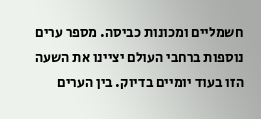חשמליים ומכונות כביסה. מספר ערים נוספות ברחבי העולם יציינו את השעה הזו בעוד יומיים בדיוק. בין הערים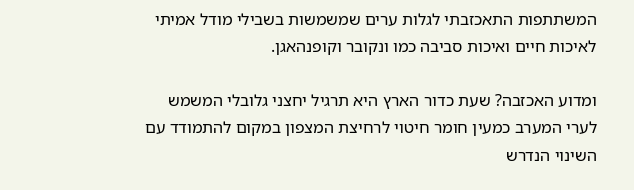המשתתפות התאכזבתי לגלות ערים שמשמשות בשבילי מודל אמיתי לאיכות חיים ואיכות סביבה כמו ונקובר וקופנהאגן.

ומדוע האכזבה? שעת כדור הארץ היא תרגיל יחצני גלובלי המשמש לערי המערב כמעין חומר חיטוי לרחיצת המצפון במקום להתמודד עם השינוי הנדרש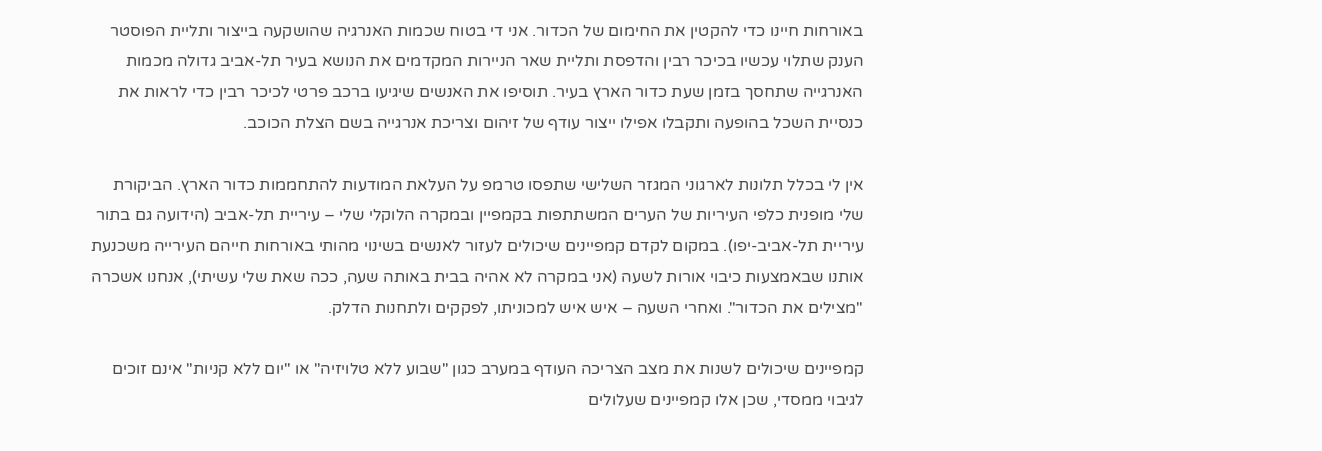באורחות חיינו כדי להקטין את החימום של הכדור. אני די בטוח שכמות האנרגיה שהושקעה בייצור ותליית הפוסטר הענק שתלוי עכשיו בכיכר רבין והדפסת ותליית שאר הניירות המקדמים את הנושא בעיר תל-אביב גדולה מכמות האנרגייה שתחסך בזמן שעת כדור הארץ בעיר. תוסיפו את האנשים שיגיעו ברכב פרטי לכיכר רבין כדי לראות את כנסיית השכל בהופעה ותקבלו אפילו ייצור עודף של זיהום וצריכת אנרגייה בשם הצלת הכוכב.

אין לי בכלל תלונות לארגוני המגזר השלישי שתפסו טרמפ על העלאת המודעות להתחממות כדור הארץ. הביקורת שלי מופנית כלפי העיריות של הערים המשתתפות בקמפיין ובמקרה הלוקלי שלי – עיריית תל-אביב (הידועה גם בתור עיריית תל-אביב-יפו). במקום לקדם קמפיינים שיכולים לעזור לאנשים בשינוי מהותי באורחות חייהם העירייה משכנעת אותנו שבאמצעות כיבוי אורות לשעה (אני במקרה לא אהיה בבית באותה שעה, ככה שאת שלי עשיתי), אנחנו אשכרה "מצילים את הכדור". ואחרי השעה – איש איש למכוניתו, לפקקים ולתחנות הדלק.

קמפיינים שיכולים לשנות את מצב הצריכה העודף במערב כגון "שבוע ללא טלויזיה" או "יום ללא קניות" אינם זוכים לגיבוי ממסדי, שכן אלו קמפיינים שעלולים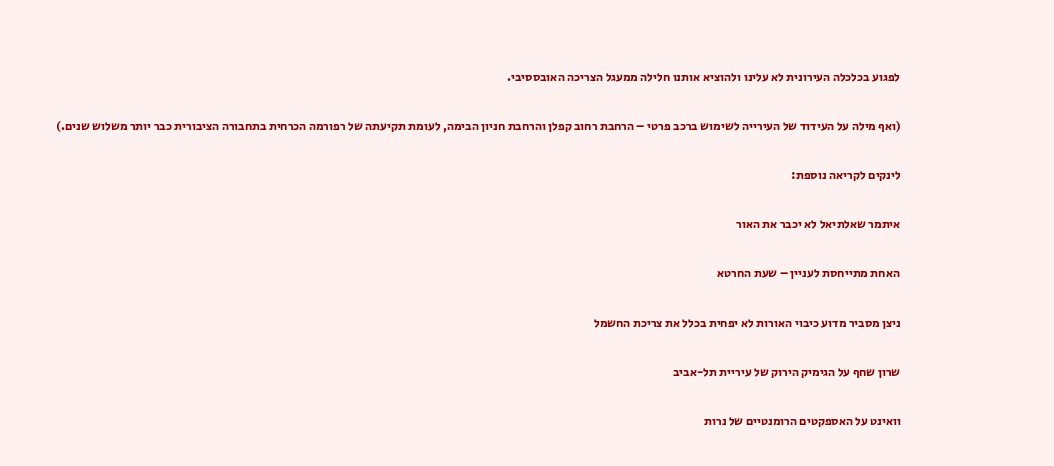לפגוע בכלכלה העירונית לא עלינו ולהוציא אותנו חלילה ממעגל הצריכה האובססיבי.

(ואף מילה על העידוד של העירייה לשימוש ברכב פרטי – הרחבת רחוב קפלן והרחבת חניון הבימה, לעומת תקיעתה של רפורמה הכרחית בתחבורה הציבורית כבר יותר משלוש שנים.)

לינקים לקריאה נוספת:

איתמר שאלתיאל לא יכבר את האור

האחת מתייחסת לעניין – שעת החרטא

ניצן מסביר מדוע כיבוי האורות לא יפחית בכלל את צריכת החשמל

שרון שחף על הגימיק הירוק של עיריית תל-אביב

וואינט על האספקטים הרומנטיים של נרות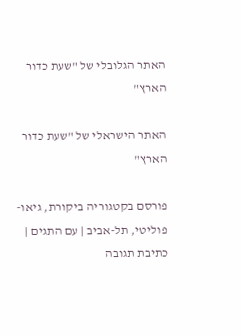האתר הגלובלי של "שעת כדור הארץ"

האתר הישראלי של "שעת כדור הארץ"

פורסם בקטגוריה ביקורת, גיאו-פוליטי, תל-אביב | עם התגים | כתיבת תגובה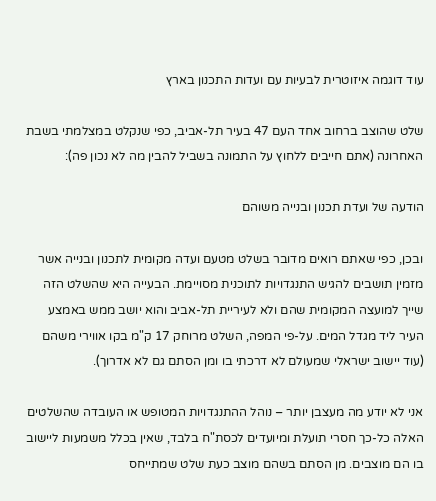עוד דוגמה איזוטרית לבעיות עם ועדות התכנון בארץ

שלט שהוצב ברחוב אחד העם 47 בעיר תל-אביב, כפי שנקלט במצלמתי בשבת האחרונה (אתם חייבים ללחוץ על התמונה בשביל להבין מה לא נכון פה):

הודעה של ועדת תכנון ובנייה משוהם

ובכן, כפי שאתם רואים מדובר בשלט מטעם ועדה מקומית לתכנון ובנייה אשר מזמין תושבים להגיש התנגדויות לתוכנית מסויימת. הבעייה היא שהשלט הזה שייך למועצה המקומית שהם ולא לעיריית תל-אביב והוא יושב ממש באמצע העיר ליד מגדל המים. על-פי המפה, השלט מרוחק 17 ק"מ בקו אווירי משהם (עוד יישוב ישראלי שמעולם לא דרכתי בו ומן הסתם גם לא אדרוך).

אני לא יודע מה מעצבן יותר – נוהל ההתנגדויות המטופש או העובדה שהשלטים האלה כל-כך חסרי תועלת ומיועדים לכסת"ח בלבד, שאין בכלל משמעות ליישוב בו הם מוצבים. מן הסתם בשהם מוצב כעת שלט שמתייחס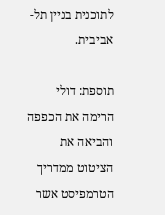לתוכנית בניין תל-אביבית.

תוספת: דולי הרימה את הכפפה והביאה את הציטוט ממדריך הטרמפיסט אשר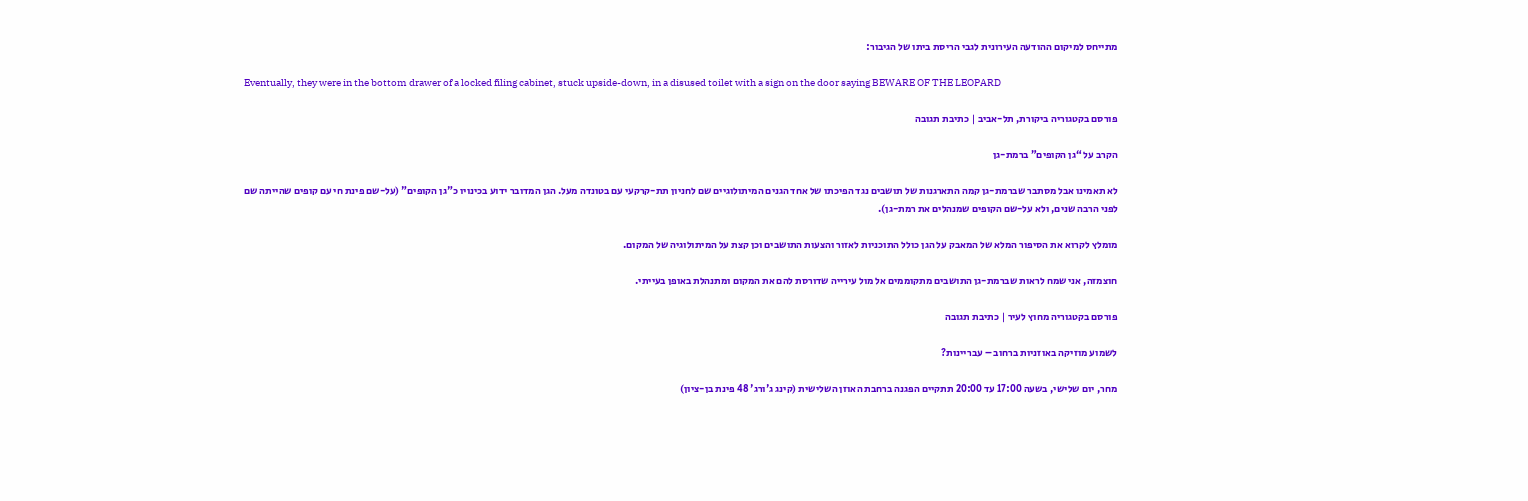מתייחס למיקום ההודעה העירונית לגבי הריסת ביתו של הגיבור:

Eventually, they were in the bottom drawer of a locked filing cabinet, stuck upside-down, in a disused toilet with a sign on the door saying BEWARE OF THE LEOPARD

פורסם בקטגוריה ביקורת, תל-אביב | כתיבת תגובה

הקרב על “גן הקופים” ברמת-גן

לא תאמינו אבל מסתבר שברמת-גן קמה התארגנות של תושבים נגד הפיכתו של אחד הגנים המיתולוגיים שם לחניון תת-קרקעי עם בטונדה מעל. הגן המדובר ידוע בכינויו כ"גן הקופים" (על-שם פינת חי עם קופים שהייתה שם לפני הרבה שנים, ולא על-שם הקופים שמנהלים את רמת-גן).

מומלץ לקרוא את הסיפור המלא של המאבק על הגן כולל התוכניות לאזור והצעות התושבים וכן קצת על המיתולוגיה של המקום.

חוצמזה, אני שמח לראות שברמת-גן התושבים מתקוממים אל מול עירייה שדורסת להם את המקום ומתנהלת באופן בעייתי.

פורסם בקטגוריה מחוץ לעיר | כתיבת תגובה

לשמוע מוזיקה באוזניות ברחוב – עבריינות?

מחר, יום שלישי, בשעה 17:00 עד 20:00 תתקיים הפגנה ברחבת האוזן השלישית (קינג ג'ורג' 48 פינת בן-ציון)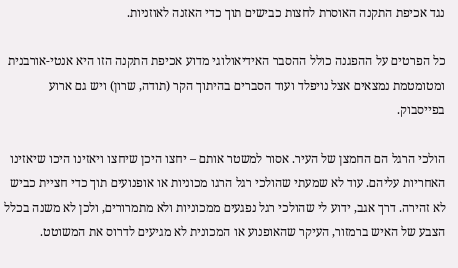נגד אכיפת התקנה האוסרת לחצות כבישים תוך כדי האזנה לאוזניות.

כל הפרטים על ההפגנה כולל ההסבר האידיאולוגי מדוע אכיפת התקנה הזו היא אנטי-אורבנית ומטומטמת נמצאים אצל נויפלד ועוד הסברים בהיתוך הקר (תודה, שרון) ויש גם ארוע בפייסבוק.

הולכי הרגל הם החמצן של העיר. אסור למשטר אותם – יחצו היכן שיחצו ויאזינו היכו שיאזינו האחריות עליהם. עוד לא שמעתי שהולכי רגל הרגו מכוניות או אופנועים תוך כדי חציית כביש לא זהירה. דרך אגב, ידוע לי שהולכי רגל נפגעים ממכוניות ולא מתמרורים, ולכן לא משנה בכלל הצבע של האיש ברמזור, העיקר שהאופנוע או המכונית לא מגיעים לדרוס את המשוטט.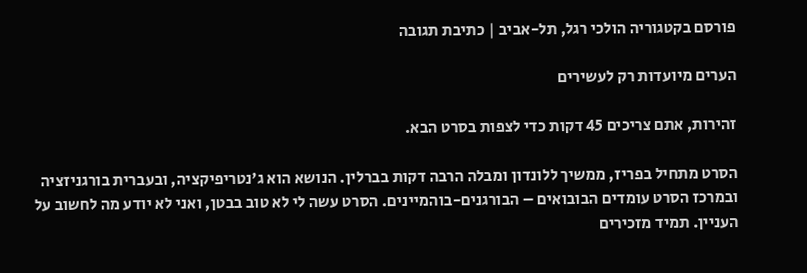פורסם בקטגוריה הולכי רגל, תל-אביב | כתיבת תגובה

הערים מיועדות רק לעשירים

זהירות, אתם צריכים 45 דקות כדי לצפות בסרט הבא.

הסרט מתחיל בפריז, ממשיך ללונדון ומבלה הרבה דקות בברלין. הנושא הוא ג'נטריפיקציה, ובעברית בורגניזציה ובמרכז הסרט עומדים הבובואים – הבורגנים-בוהמיינים. הסרט עשה לי לא טוב בבטן, ואני לא יודע מה לחשוב על העניין. תמיד מזכירים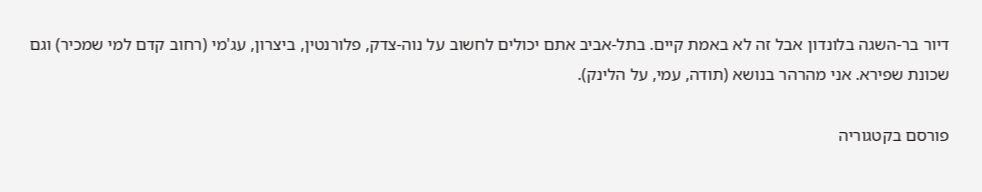דיור בר-השגה בלונדון אבל זה לא באמת קיים. בתל-אביב אתם יכולים לחשוב על נוה-צדק, פלורנטין, ביצרון, עג'מי (רחוב קדם למי שמכיר) וגם שכונת שפירא. אני מהרהר בנושא (תודה, עמי, על הלינק).

פורסם בקטגוריה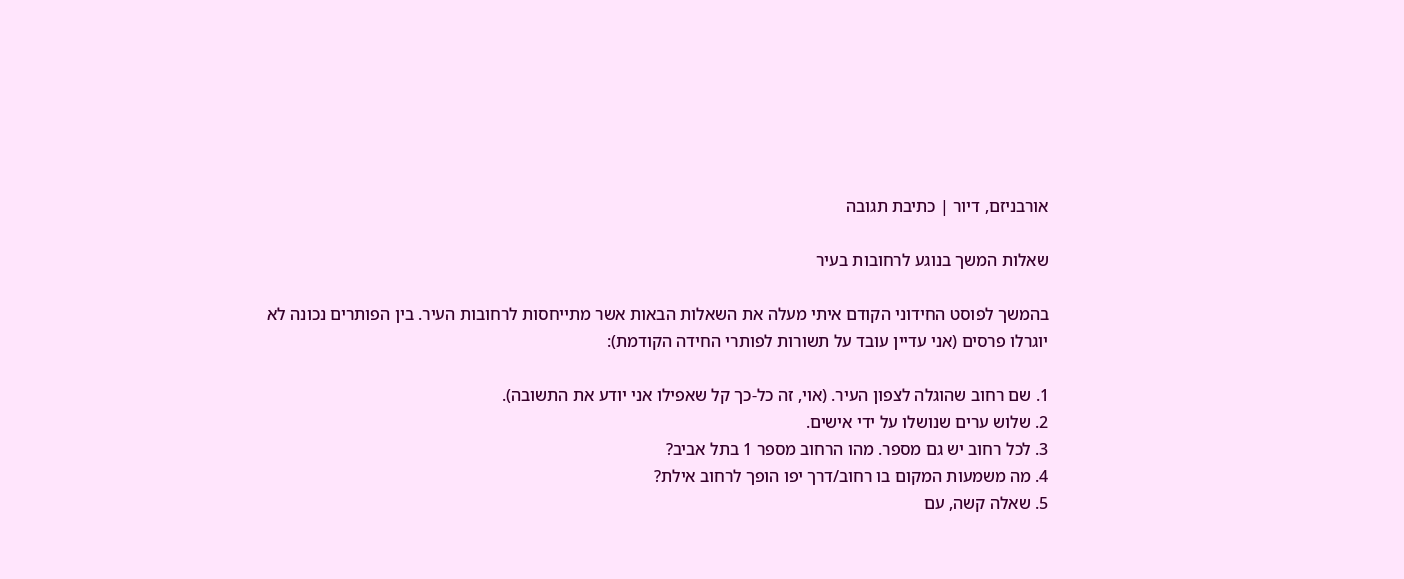אורבניזם, דיור | כתיבת תגובה

שאלות המשך בנוגע לרחובות בעיר

בהמשך לפוסט החידוני הקודם איתי מעלה את השאלות הבאות אשר מתייחסות לרחובות העיר. בין הפותרים נכונה לא יוגרלו פרסים (אני עדיין עובד על תשורות לפותרי החידה הקודמת):

1. שם רחוב שהוגלה לצפון העיר. (אוי, זה כל-כך קל שאפילו אני יודע את התשובה).
2. שלוש ערים שנושלו על ידי אישים.
3. לכל רחוב יש גם מספר. מהו הרחוב מספר 1 בתל אביב?
4. מה משמעות המקום בו רחוב/דרך יפו הופך לרחוב אילת?
5. שאלה קשה, עם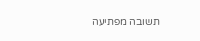תשובה מפתיעה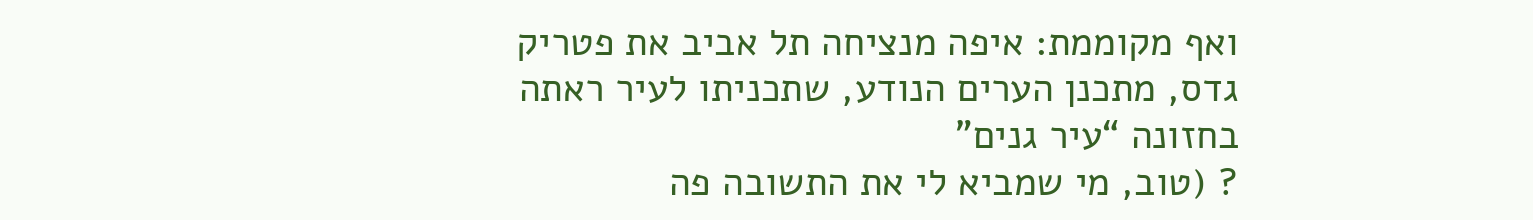ואף מקוממת: איפה מנציחה תל אביב את פטריק גדס, מתכנן הערים הנודע, שתכניתו לעיר ראתה בחזונה “עיר גנים”
? (טוב, מי שמביא לי את התשובה פה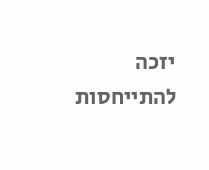יזכה להתייחסות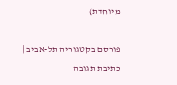מיוחדת)

פורסם בקטגוריה תל-אביב | כתיבת תגובה